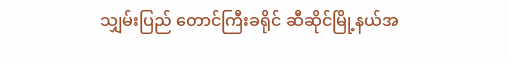သျှမ်းပြည် တောင်ကြီးခရိုင် ဆီဆိုင်မြို့နယ်အ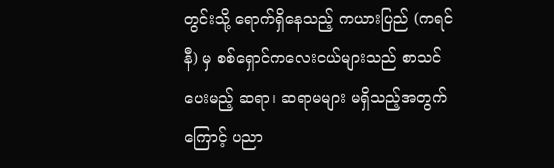တွင်းသို့ ရောက်ရှိနေသည့် ကယားပြည် (ကရင်နီ) မှ စစ်ရှောင်ကလေးငယ်များသည် စာသင်ပေးမည့် ဆရာ၊ ဆရာမများ မရှိသည့်အတွက်ကြောင့် ပညာ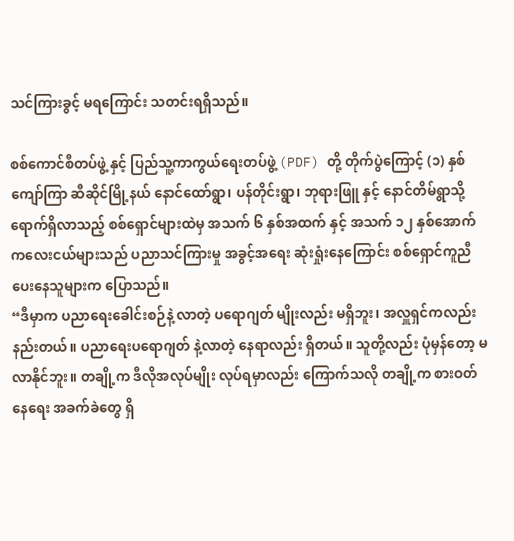သင်ကြားခွင့် မရကြောင်း သတင်းရရှိသည်။

စစ်ကောင်စီတပ်ဖွဲ့ နှင့် ပြည်သူ့ကာကွယ်ရေးတပ်ဖွဲ့ (PDF) တို့ တိုက်ပွဲကြောင့် (၁) နှစ်ကျော်ကြာ ဆီဆိုင်မြို့နယ် နောင်ထော်ရွာ၊ ပန်တိုင်းရွာ၊ ဘုရားဖြူ နှင့် နောင်တိမ်ရွာသို့ ရောက်ရှိလာသည့် စစ်ရှောင်များထဲမှ အသက် ၆ နှစ်အထက် နှင့် အသက် ၁၂ နှစ်အောက် ကလေးငယ်များသည် ပညာသင်ကြားမှု အခွင့်အရေး ဆုံးရှုံးနေကြောင်း စစ်ရှောင်ကူညီပေးနေသူများက ပြောသည်။
“ဒီမှာက ပညာရေးခေါင်းစဉ်နဲ့ လာတဲ့ ပရောဂျတ် မျိုးလည်း မရှိဘူး၊ အလှူရှင်ကလည်း နည်းတယ်။ ပညာရေးပရောဂျတ် နဲ့လာတဲ့ နေရာလည်း ရှိတယ်။ သူတို့လည်း ပုံမှန်တော့ မလာနိုင်ဘူး။ တချို့က ဒီလိုအလုပ်မျိုး လုပ်ရမှာလည်း ကြောက်သလို တချို့က စားဝတ်နေရေး အခက်ခဲတွေ ရှိ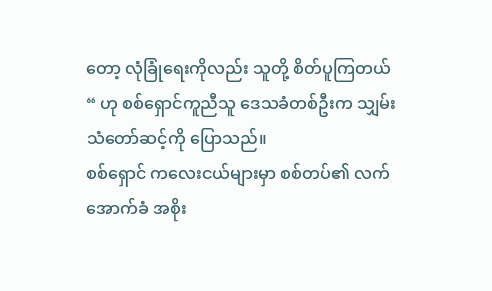တော့ လုံခြုံရေးကိုလည်း သူတို့ စိတ်ပူကြတယ် “ ဟု စစ်ရှောင်ကူညီသူ ဒေသခံတစ်ဦးက သျှမ်းသံတော်ဆင့်ကို ပြောသည်။
စစ်ရှောင် ကလေးငယ်များမှာ စစ်တပ်၏ လက်အောက်ခံ အစိုး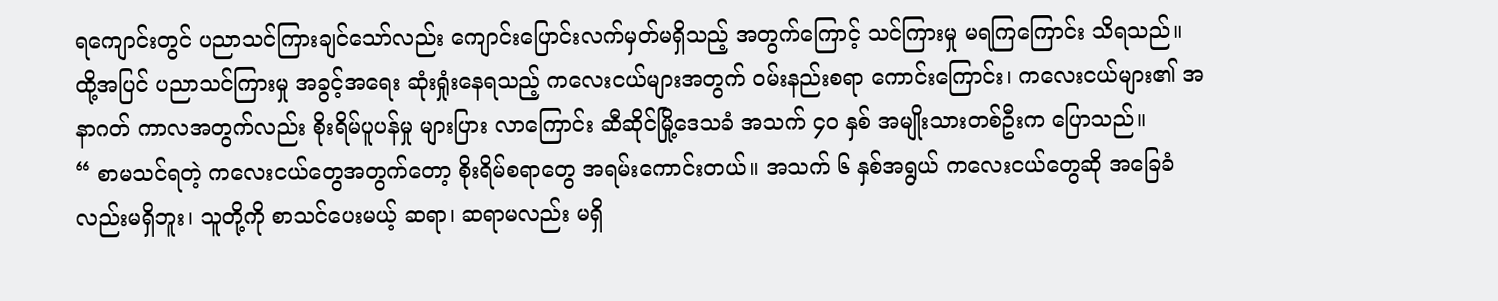ရကျောင်းတွင် ပညာသင်ကြားချင်သော်လည်း ကျောင်းပြောင်းလက်မှတ်မရှိသည့် အတွက်ကြောင့် သင်ကြားမှု မရကြကြောင်း သိရသည်။
ထို့အပြင် ပညာသင်ကြားမှု အခွင့်အရေး ဆုံးရှုံးနေရသည့် ကလေးငယ်များအတွက် ဝမ်းနည်းစရာ ကောင်းကြောင်း၊ ကလေးငယ်များ၏ အနာဂတ် ကာလအတွက်လည်း စိုးရိမ်ပူပန်မှု များပြား လာကြောင်း ဆီဆိုင်မြို့ဒေသခံ အသက် ၄၀ နှစ် အမျိုးသားတစ်ဦးက ပြောသည်။
“ စာမသင်ရတဲ့ ကလေးငယ်တွေအတွက်တော့ စိုးရိမ်စရာတွေ အရမ်းကောင်းတယ်။ အသက် ၆ နှစ်အရွယ် ကလေးငယ်တွေဆို အခြေခံလည်းမရှိဘူး၊ သူတို့ကို စာသင်ပေးမယ့် ဆရာ၊ ဆရာမလည်း မရှိ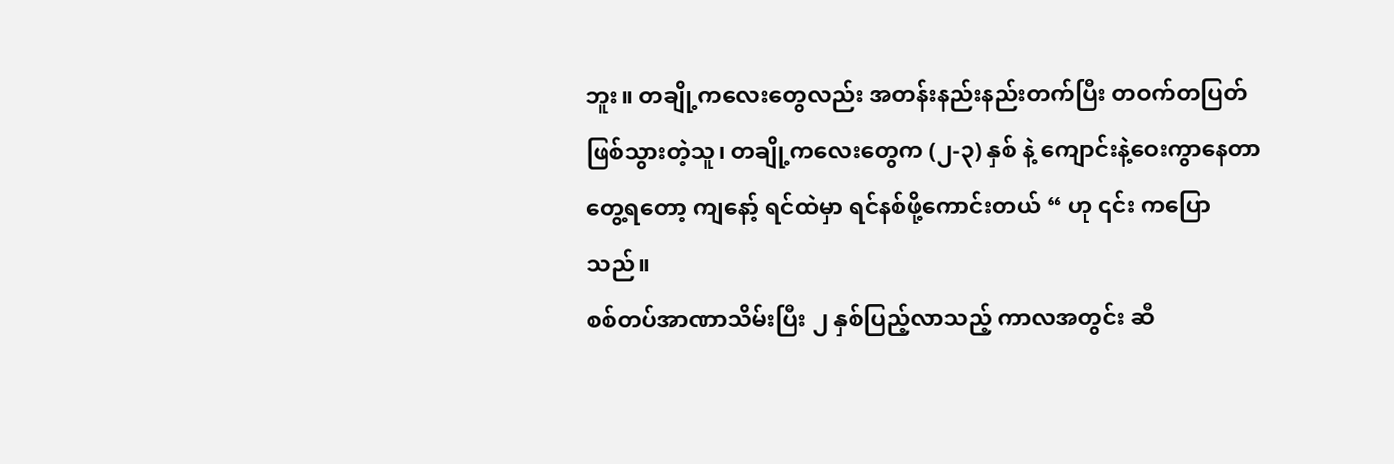ဘူး။ တချို့ကလေးတွေလည်း အတန်းနည်းနည်းတက်ပြီး တဝက်တပြတ် ဖြစ်သွားတဲ့သူ၊ တချို့ကလေးတွေက (၂-၃) နှစ် နဲ့ ကျောင်းနဲ့ဝေးကွာနေတာ တွေ့ရတော့ ကျနော့် ရင်ထဲမှာ ရင်နစ်ဖို့ကောင်းတယ် “ ဟု ၎င်း ကပြောသည်။
စစ်တပ်အာဏာသိမ်းပြီး ၂ နှစ်ပြည့်လာသည့် ကာလအတွင်း ဆီ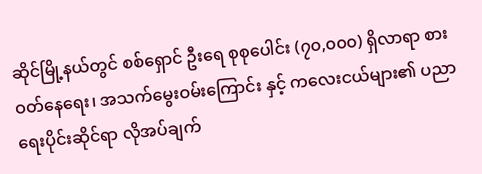ဆိုင်မြို့နယ်တွင် စစ်ရှောင် ဦးရေ စုစုပေါင်း (၇၀,၀၀၀) ရှိလာရာ စားဝတ်နေရေး၊ အသက်မွေးဝမ်းကြောင်း နှင့် ကလေးငယ်များ၏ ပညာရေးပိုင်းဆိုင်ရာ လိုအပ်ချက်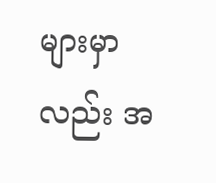များမှာလည်း အ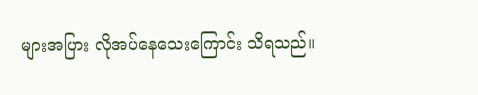များအပြား လိုအပ်နေသေးကြောင်း သိရသည်။